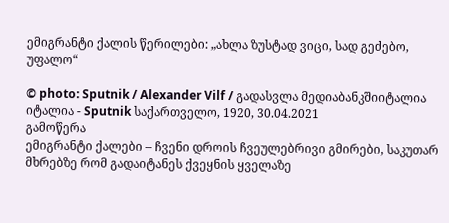ემიგრანტი ქალის წერილები: „ახლა ზუსტად ვიცი, სად გეძებო, უფალო“

© photo: Sputnik / Alexander Vilf / გადასვლა მედიაბანკშიიტალია
იტალია - Sputnik საქართველო, 1920, 30.04.2021
გამოწერა
ემიგრანტი ქალები – ჩვენი დროის ჩვეულებრივი გმირები, საკუთარ მხრებზე რომ გადაიტანეს ქვეყნის ყველაზე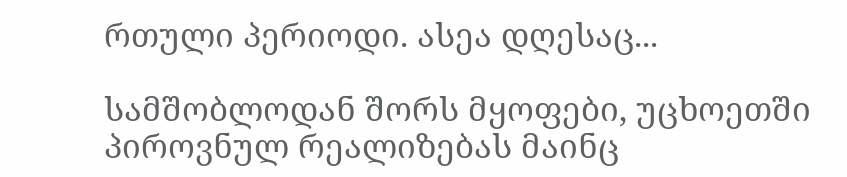რთული პერიოდი. ასეა დღესაც...

სამშობლოდან შორს მყოფები, უცხოეთში პიროვნულ რეალიზებას მაინც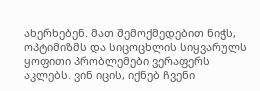ახერხებენ. მათ შემოქმედებით ნიჭს, ოპტიმიზმს და სიცოცხლის სიყვარულს ყოფითი პრობლემები ვერაფერს აკლებს. ვინ იცის, იქნებ ჩვენი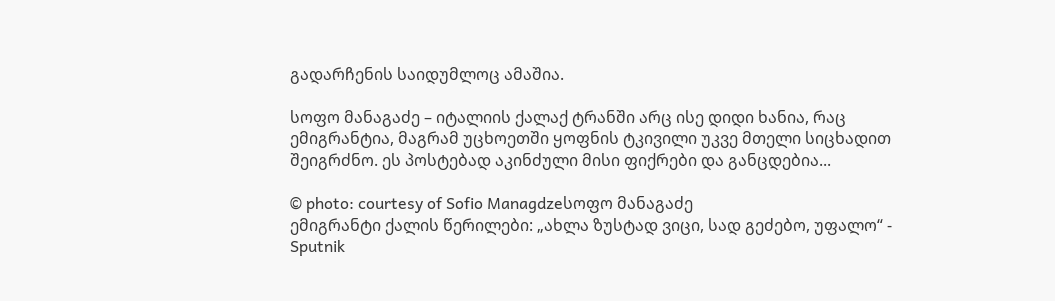გადარჩენის საიდუმლოც ამაშია.

სოფო მანაგაძე – იტალიის ქალაქ ტრანში არც ისე დიდი ხანია, რაც ემიგრანტია, მაგრამ უცხოეთში ყოფნის ტკივილი უკვე მთელი სიცხადით შეიგრძნო. ეს პოსტებად აკინძული მისი ფიქრები და განცდებია...

© photo: courtesy of Sofio Managdzeსოფო მანაგაძე
ემიგრანტი ქალის წერილები: „ახლა ზუსტად ვიცი, სად გეძებო, უფალო“ - Sputnik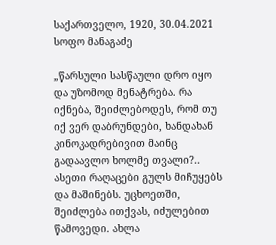საქართველო, 1920, 30.04.2021
სოფო მანაგაძე

„წარსული სასწაული დრო იყო და უზომოდ მენატრება. რა იქნება, შეიძლებოდეს, რომ თუ იქ ვერ დაბრუნდები, ხანდახან კინოკადრებივით მაინც გადაავლო ხოლმე თვალი?.. ასეთი რაღაცები გულს მიჩუყებს და მაშინებს. უცხოეთში, შეიძლება ითქვას, იძულებით წამოვედი. ახლა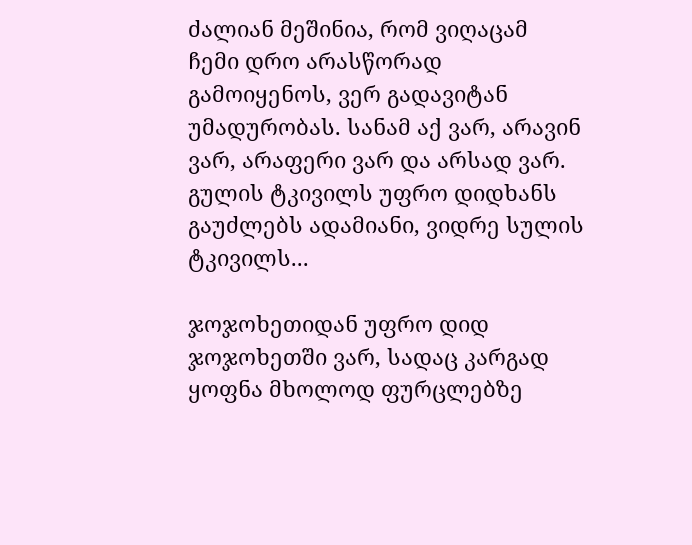ძალიან მეშინია, რომ ვიღაცამ ჩემი დრო არასწორად გამოიყენოს, ვერ გადავიტან უმადურობას. სანამ აქ ვარ, არავინ ვარ, არაფერი ვარ და არსად ვარ. გულის ტკივილს უფრო დიდხანს გაუძლებს ადამიანი, ვიდრე სულის ტკივილს...

ჯოჯოხეთიდან უფრო დიდ ჯოჯოხეთში ვარ, სადაც კარგად ყოფნა მხოლოდ ფურცლებზე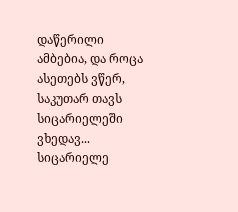დაწერილი ამბებია, და როცა ასეთებს ვწერ, საკუთარ თავს სიცარიელეში ვხედავ... სიცარიელე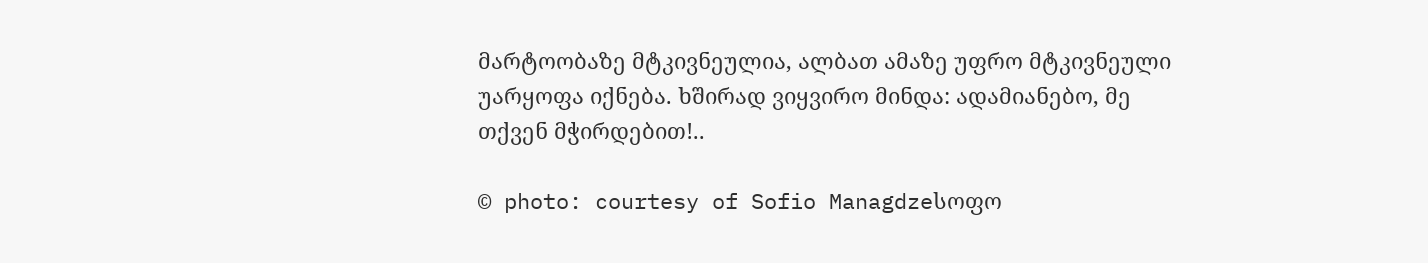მარტოობაზე მტკივნეულია, ალბათ ამაზე უფრო მტკივნეული უარყოფა იქნება. ხშირად ვიყვირო მინდა: ადამიანებო, მე თქვენ მჭირდებით!..

© photo: courtesy of Sofio Managdzeსოფო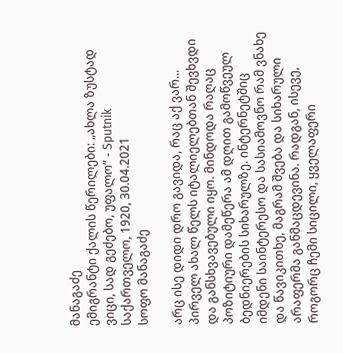მანაგაძე
ემიგრანტი ქალის წერილები: „ახლა ზუსტად ვიცი, სად გეძებო, უფალო“ - Sputnik საქართველო, 1920, 30.04.2021
სოფო მანაგაძე

არც ისე დიდი დრო გავიდა, რაც აქ ვარ... პირველ ახალ წელს იტალიელებთან შევხვდი და განსხვავებული იყო. მინდოდა რაღაც პოზიტიური დამეწერა ამ დღით გამოწვეულ ბედნიერების სიხარულზე. ინტერნეტშიც იმდენი საინტერესო და სასიამოვნო რამ ვნახე და წავიკითხე, მაგრამ შვება და სიხარული არაფერმა განმაცდევინა. რადგან, ისევე, როგორც ჩემი სიცილი, ყველაფერი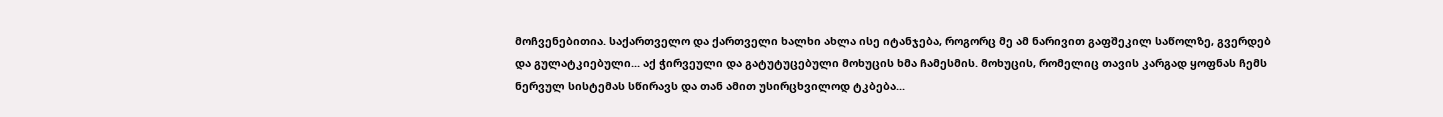მოჩვენებითია. საქართველო და ქართველი ხალხი ახლა ისე იტანჯება, როგორც მე ამ ნარივით გაფშეკილ საწოლზე, გვერდებ და გულატკიებული... აქ ჭირვეული და გატუტუცებული მოხუცის ხმა ჩამესმის. მოხუცის, რომელიც თავის კარგად ყოფნას ჩემს ნერვულ სისტემას სწირავს და თან ამით უსირცხვილოდ ტკბება...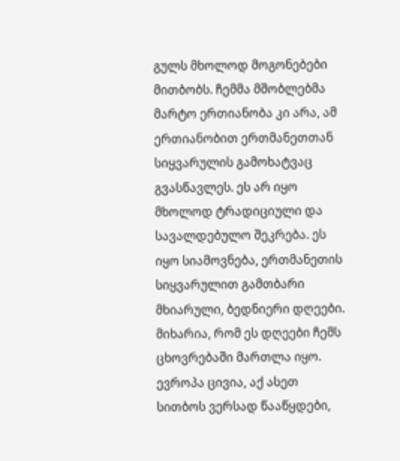გულს მხოლოდ მოგონებები მითბობს. ჩემმა მშობლებმა მარტო ერთიანობა კი არა, ამ ერთიანობით ერთმანეთთან სიყვარულის გამოხატვაც გვასწავლეს. ეს არ იყო მხოლოდ ტრადიციული და სავალდებულო შეკრება. ეს იყო სიამოვნება, ერთმანეთის სიყვარულით გამთბარი მხიარული, ბედნიერი დღეები. მიხარია, რომ ეს დღეები ჩემს ცხოვრებაში მართლა იყო. ევროპა ცივია, აქ ასეთ სითბოს ვერსად წააწყდები,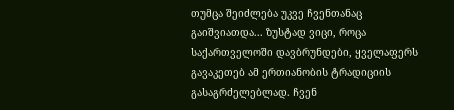თუმცა შეიძლება უკვე ჩვენთანაც გაიშვიათდა... ზუსტად ვიცი, როცა საქართველოში დავბრუნდები, ყველაფერს გავაკეთებ ამ ერთიანობის ტრადიციის გასაგრძელებლად. ჩვენ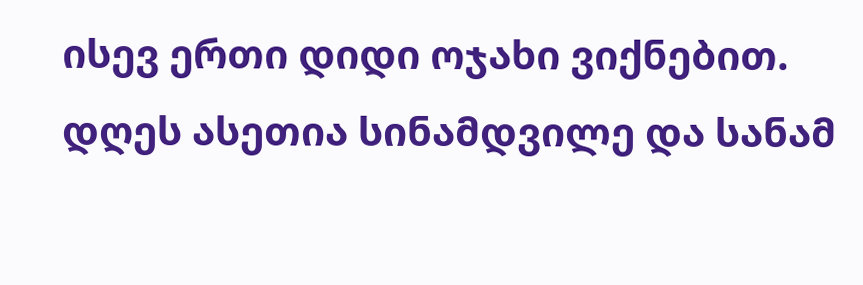ისევ ერთი დიდი ოჯახი ვიქნებით. დღეს ასეთია სინამდვილე და სანამ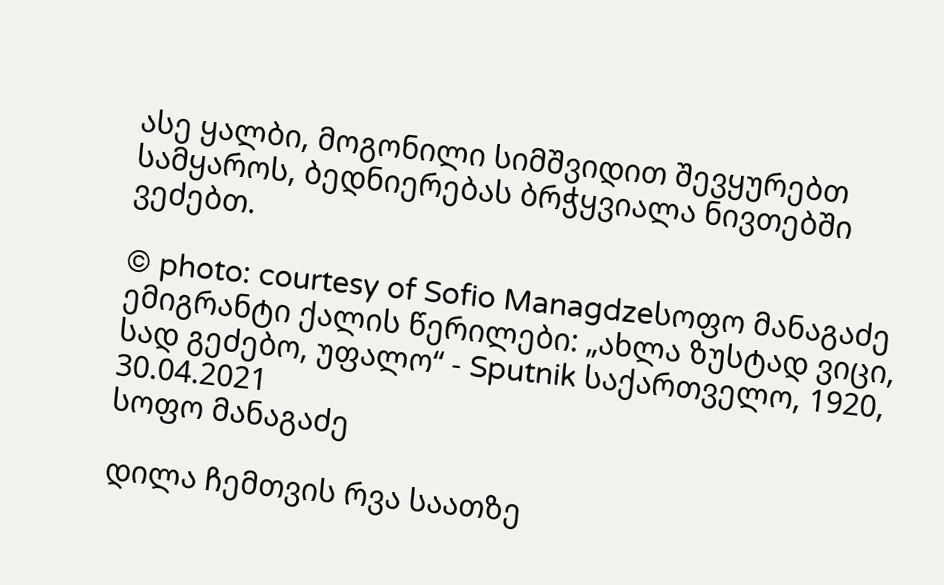ასე ყალბი, მოგონილი სიმშვიდით შევყურებთ სამყაროს, ბედნიერებას ბრჭყვიალა ნივთებში ვეძებთ.

© photo: courtesy of Sofio Managdzeსოფო მანაგაძე
ემიგრანტი ქალის წერილები: „ახლა ზუსტად ვიცი, სად გეძებო, უფალო“ - Sputnik საქართველო, 1920, 30.04.2021
სოფო მანაგაძე

დილა ჩემთვის რვა საათზე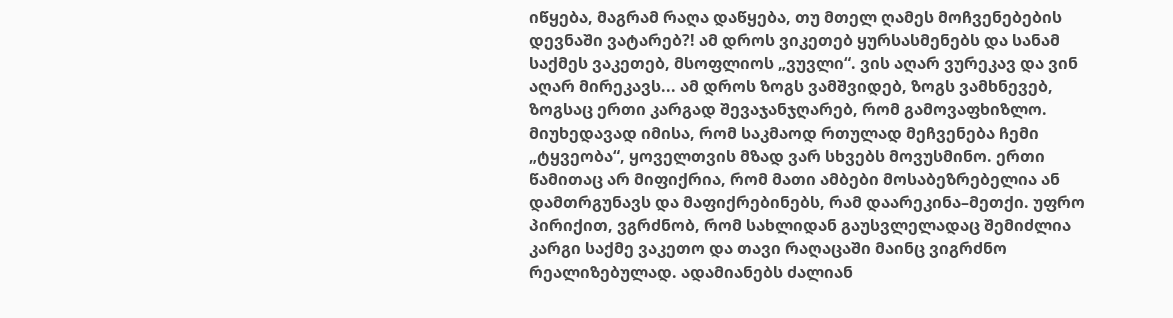იწყება, მაგრამ რაღა დაწყება, თუ მთელ ღამეს მოჩვენებების დევნაში ვატარებ?! ამ დროს ვიკეთებ ყურსასმენებს და სანამ საქმეს ვაკეთებ, მსოფლიოს „ვუვლი“. ვის აღარ ვურეკავ და ვინ აღარ მირეკავს... ამ დროს ზოგს ვამშვიდებ, ზოგს ვამხნევებ, ზოგსაც ერთი კარგად შევაჯანჯღარებ, რომ გამოვაფხიზლო. მიუხედავად იმისა, რომ საკმაოდ რთულად მეჩვენება ჩემი „ტყვეობა“, ყოველთვის მზად ვარ სხვებს მოვუსმინო. ერთი წამითაც არ მიფიქრია, რომ მათი ამბები მოსაბეზრებელია ან დამთრგუნავს და მაფიქრებინებს, რამ დაარეკინა–მეთქი. უფრო პირიქით, ვგრძნობ, რომ სახლიდან გაუსვლელადაც შემიძლია კარგი საქმე ვაკეთო და თავი რაღაცაში მაინც ვიგრძნო რეალიზებულად. ადამიანებს ძალიან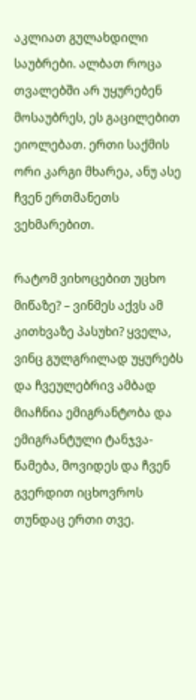აკლიათ გულახდილი საუბრები. ალბათ როცა თვალებში არ უყურებენ მოსაუბრეს, ეს გაცილებით ეიოლებათ. ერთი საქმის ორი კარგი მხარეა, ანუ ასე ჩვენ ერთმანეთს ვეხმარებით.

რატომ ვიხოცებით უცხო მიწაზე? – ვინმეს აქვს ამ კითხვაზე პასუხი? ყველა, ვინც გულგრილად უყურებს და ჩვეულებრივ ამბად მიაჩნია ემიგრანტობა და ემიგრანტული ტანჯვა-წამება, მოვიდეს და ჩვენ გვერდით იცხოვროს თუნდაც ერთი თვე.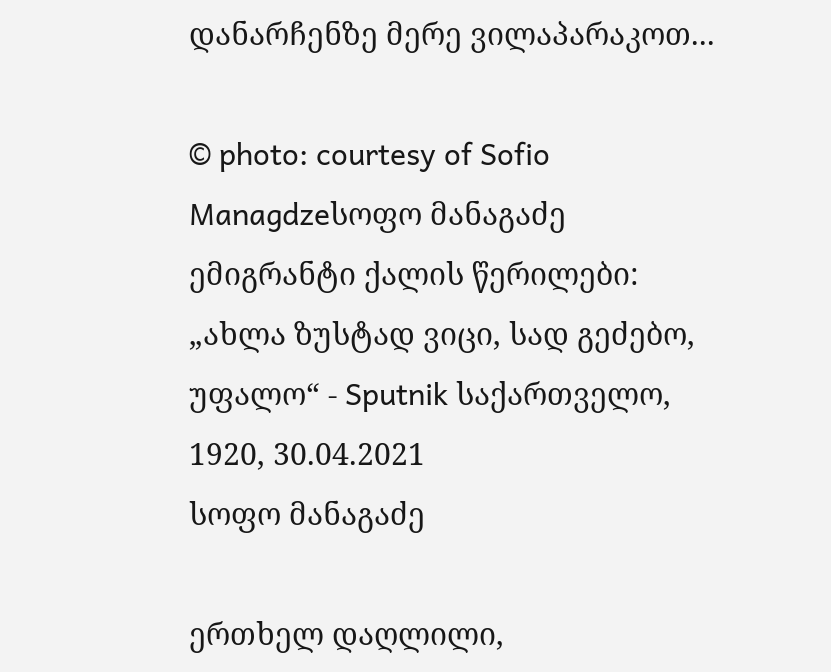დანარჩენზე მერე ვილაპარაკოთ...

© photo: courtesy of Sofio Managdzeსოფო მანაგაძე
ემიგრანტი ქალის წერილები: „ახლა ზუსტად ვიცი, სად გეძებო, უფალო“ - Sputnik საქართველო, 1920, 30.04.2021
სოფო მანაგაძე

ერთხელ დაღლილი,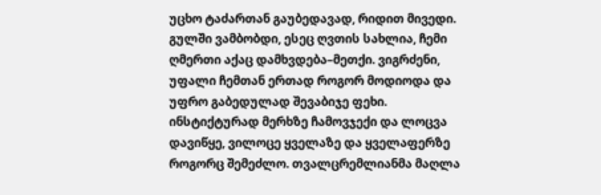უცხო ტაძართან გაუბედავად, რიდით მივედი. გულში ვამბობდი, ესეც ღვთის სახლია, ჩემი ღმერთი აქაც დამხვდება–მეთქი. ვიგრძენი, უფალი ჩემთან ერთად როგორ მოდიოდა და უფრო გაბედულად შევაბიჯე ფეხი. ინსტიქტურად მერხზე ჩამოვჯექი და ლოცვა დავიწყე, ვილოცე ყველაზე და ყველაფერზე როგორც შემეძლო. თვალცრემლიანმა მაღლა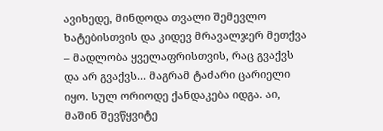ავიხედე, მინდოდა თვალი შემევლო ხატებისთვის და კიდევ მრავალჯერ მეთქვა – მადლობა ყველაფრისთვის, რაც გვაქვს და არ გვაქვს... მაგრამ ტაძარი ცარიელი იყო. სულ ორიოდე ქანდაკება იდგა. აი, მაშინ შევწყვიტე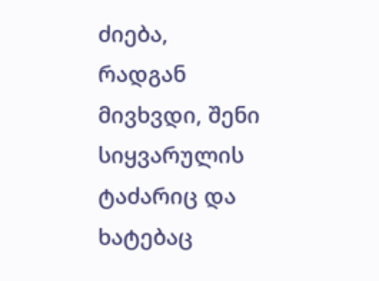ძიება, რადგან მივხვდი, შენი სიყვარულის ტაძარიც და ხატებაც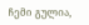ჩემი გულია,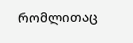რომლითაც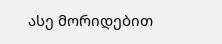ასე მორიდებით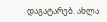დაგატარებ. ახლა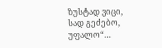ზუსტად ვიცი, სად გეძებო, უფალო“…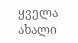ყველა ახალი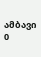ამბავი
0